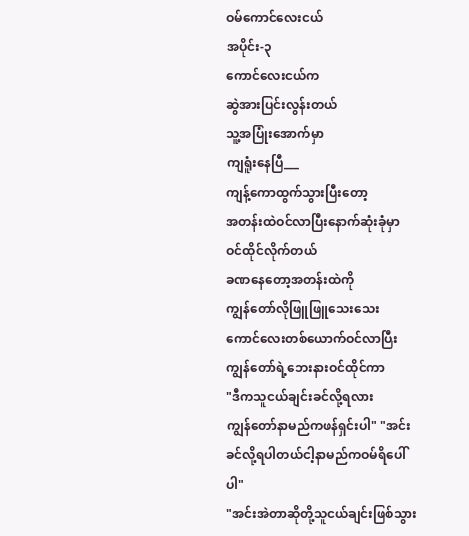ဝမ်ကောင်လေးငယ်
အပိုင်း-၃
ကောင်လေးငယ်က
ဆွဲအားပြင်းလွန်းတယ်
သူ့အပြုံးအောက်မှာ
ကျရူံးနေပြီ___
ကျန့်ကောထွက်သွားပြီးတော့
အတန်းထဲဝင်လာပြီးနောက်ဆုံးခုံမှာ
ဝင်ထိုင်လိုက်တယ်
ခဏနေတော့အတန်းထဲကို
ကျွန်တော်လိုဖြူဖြူသေးသေး
ကောင်လေးတစ်ယောက်ဝင်လာပြီး
ကျွန်တော်ရဲ့ဘေးနားဝင်ထိုင်ကာ
"ဒီကသူငယ်ချင်းခင်လို့ရလား
ကျွန်တော်နာမည်ကဖန်ရှင်းပါ" "အင်းခင်လို့ရပါတယ်ငါ့နာမည်ကဝမ်ရိပေါ်ပါ"
"အင်းအဲတာဆိုတို့သူငယ်ချင်းဖြစ်သွား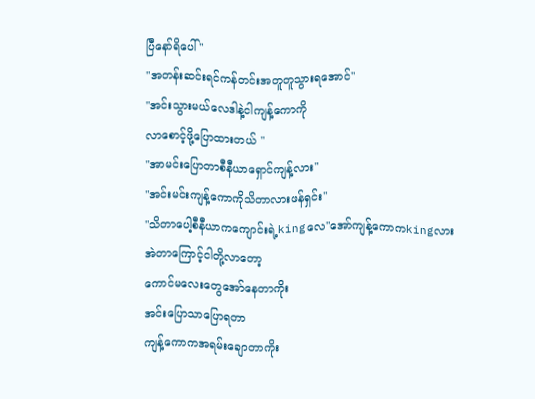ပြီနော်ရိပေါ် "
"အတန်းဆင်းရင်ကန်တင်းအတူတူသွားရအောင်"
"အင်းသွားမယ်လေဒါနဲ့ငါကျန့်ကောကို
လာစောင့်ဖို့ပြောထားတယ် "
"အာမင်းပြောတာစီနီယာရှောင်ကျန့်လား"
"အင်းမင်းကျန့်ကောကိုသိတာလားဖန်ရှင်း"
"သိတာပေါ့စီနီယာကကျောင်းရဲ့kingလေ"အော်ကျန့်ကောကkingလား
အဲတာကြောင့်ငါတို့လာတော့
ကောင်မလေးတွေအော်နေတာကိုး
အင်းပြောသာပြောရတာ
ကျန့်ကောကအရမ်းချောတာကိုး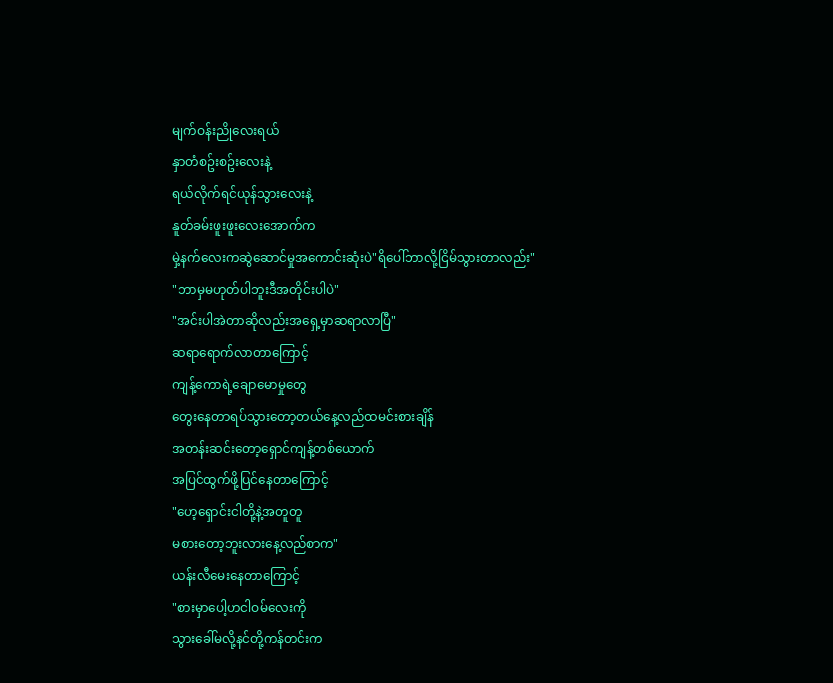မျက်ဝန်းညိုလေးရယ်
နှာတံစဥ်းစဥ်းလေးနဲ့
ရယ်လိုက်ရင်ယုန်သွားလေးနဲ့
နူတ်ခမ်းဖူးဖူးလေးအောက်က
မှဲ့နက်လေးကဆွဲဆောင်မှုအကောင်းဆုံးပဲ"ရိပေါ်ဘာလို့ငြိမ်သွားတာလည်း"
"ဘာမှမဟုတ်ပါဘူးဒီအတိုင်းပါပဲ"
"အင်းပါအဲတာဆိုလည်းအရှေ့မှာဆရာလာပြီ"
ဆရာရောက်လာတာကြောင့်
ကျန့်ကောရဲ့ချောမောမှုတွေ
တွေးနေတာရပ်သွားတော့တယ်နေ့လည်ထမင်းစားချိန်
အတန်းဆင်းတော့ရှောင်ကျန့်တစ်ယောက်
အပြင်ထွက်ဖို့ပြင်နေတာကြောင့်
"ဟေ့ရှောင်းငါတို့နဲ့အတူတူ
မစားတော့ဘူးလားနေ့လည်စာက"
ယန်းလီမေးနေတာကြောင့်
"စားမှာပေါ့ဟငါဝမ်လေးကို
သွားခေါ်မလို့နင်တို့ကန်တင်းက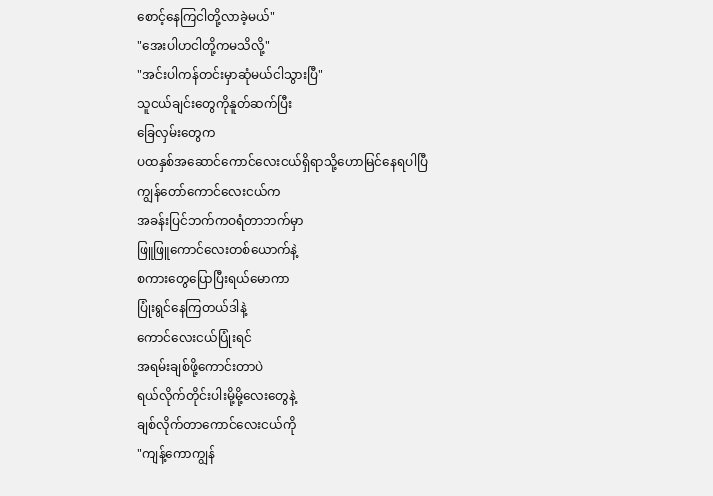စောင့်နေကြငါတို့လာခဲ့မယ်"
"အေးပါဟငါတို့ကမသိလို့"
"အင်းပါကန်တင်းမှာဆုံမယ်ငါသွားပြီ"
သူငယ်ချင်းတွေကိုနူတ်ဆက်ပြီး
ခြေလှမ်းတွေက
ပထနှစ်အဆောင်ကောင်လေးငယ်ရှိရာသို့ဟောမြင်နေရပါပြီ
ကျွန်တော်ကောင်လေးငယ်က
အခန်းပြင်ဘက်ကဝရံတာဘက်မှာ
ဖြူဖြူကောင်လေးတစ်ယောက်နဲ့
စကားတွေပြောပြီးရယ်မောကာ
ပြုံးရွင်နေကြတယ်ဒါနဲ့
ကောင်လေးငယ်ပြုံးရင်
အရမ်းချစ်ဖို့ကောင်းတာပဲ
ရယ်လိုက်တိုင်းပါးမို့မို့လေးတွေနဲ့
ချစ်လိုက်တာကောင်လေးငယ်ကို
"ကျန့်ကောကျွန်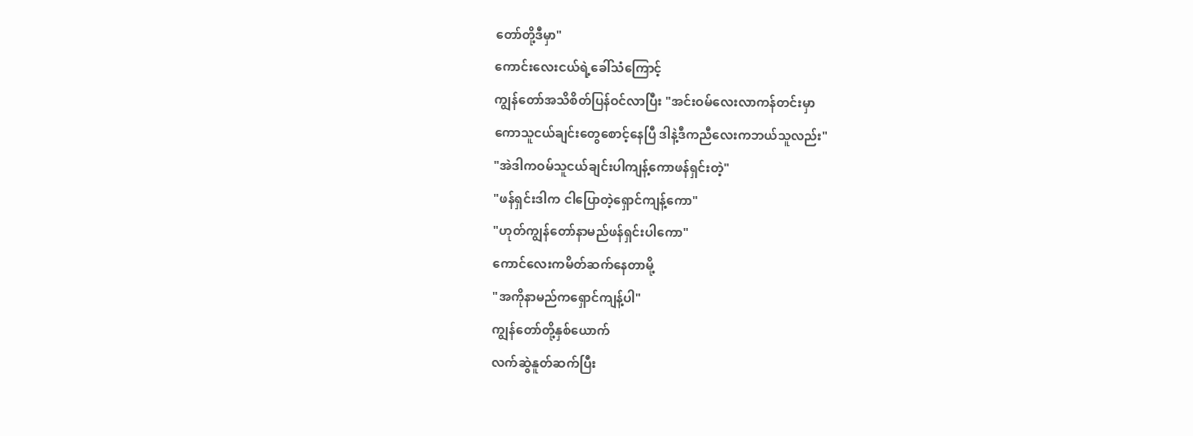တော်တို့ဒီမှာ"
ကောင်းလေးငယ်ရဲ့ခေါ်သံကြောင့်
ကျွန်တော်အသိစိတ်ပြန်ဝင်လာပြီး "အင်းဝမ်လေးလာကန်တင်းမှာ
ကောသူငယ်ချင်းတွေစောင့်နေပြီ ဒါနဲ့ဒီကညီလေးကဘယ်သူလည်း"
"အဲဒါကဝမ်သူငယ်ချင်းပါကျန့်ကောဖန်ရှင်းတဲ့"
"ဖန်ရှင်းဒါက ငါပြောတဲ့ရှောင်ကျန့်ကော"
"ဟုတ်ကျွန်တော်နာမည်ဖန်ရှင်းပါကော"
ကောင်လေးကမိတ်ဆက်နေတာမို့
"အကိုနာမည်ကရှောင်ကျန့်ပါ"
ကျွန်တော်တို့နှစ်ယောက်
လက်ဆွဲနူတ်ဆက်ပြီး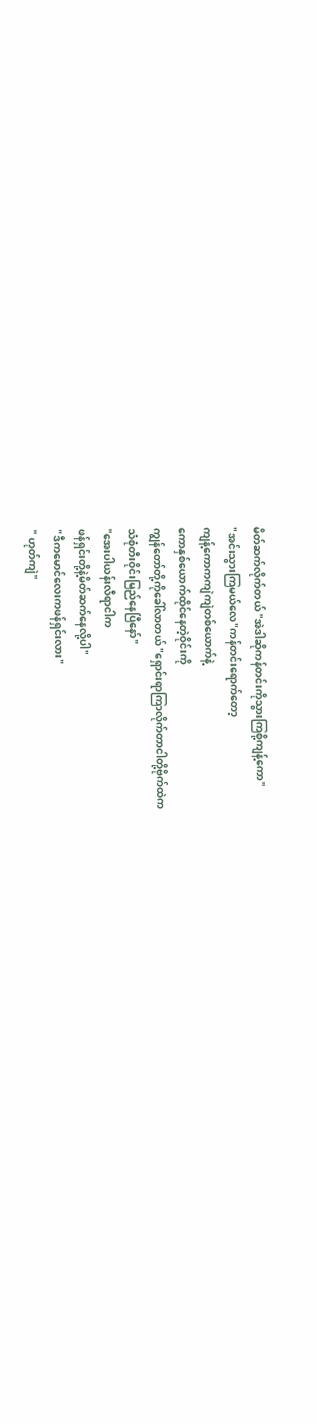မိတ်ဆက်လိုက်တယ် "အဲဒါဆိုကန်တင်းကိုသွားကြစို့ကျန့်ကော"
"အင်းသွားကြမယ်လေ"ကန်တင်းရောက်တော့
ကျန့်ကောကကျဲကျဲတစ်ယောက်နဲ့
ကောနှစ်ယောက်ထိုင်နေတဲ့ဝိုင်းကို
ကျွန်တော်တို့ကိုခေါ်လာတယ် "ရှောင်းရာကြာလိုက်တာငါတို့ဗိုက်ထဲက
သံစုံတီးဝိုင်းမြည်နေပြီနော်"
"အေးပါယန်းလီရာငါက
ဖန်ရှင်းတို့နဲ့မိတ်ဆက်နေလို့ပါ"
"ဒီကမောင်လေးကဖန်ရှင်းလား"
" ဟုတ်ကျဲ"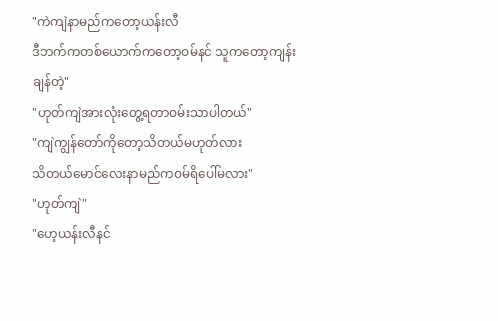"ကဲကျဲနာမည်ကတော့ယန်းလီ
ဒီဘက်ကတစ်ယောက်ကတော့ဝမ်နင် သူကတော့ကျန်းချန်တဲ့"
"ဟုတ်ကျဲအားလုံးတွေ့ရတာဝမ်းသာပါတယ်"
"ကျဲကျွန်တော်ကိုတော့သိတယ်မဟုတ်လား
သိတယ်မောင်လေးနာမည်ကဝမ်ရိပေါ်မလား"
"ဟုတ်ကျဲ"
"ဟေ့ယန်းလီနင်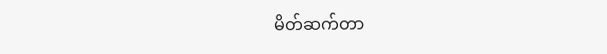မိတ်ဆက်တာ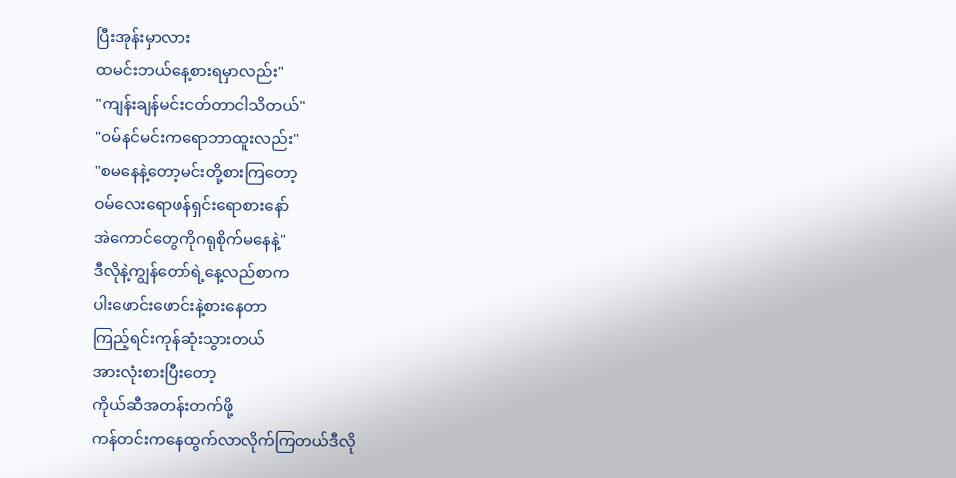ပြီးအုန်းမှာလား
ထမင်းဘယ်နေ့စားရမှာလည်း"
"ကျန်းချန်မင်းငတ်တာငါသိတယ်"
"ဝမ်နင်မင်းကရောဘာထူးလည်း"
"စမနေနဲ့တော့မင်းတို့စားကြတော့
ဝမ်လေးရောဖန်ရှင်းရောစားနော်
အဲကောင်တွေကိုဂရုစိုက်မနေနဲ့"
ဒီလိုနဲ့ကျွန်တော်ရဲ့နေ့လည်စာက
ပါးဖောင်းဖောင်းနဲ့စားနေတာ
ကြည့်ရင်းကုန်ဆုံးသွားတယ်
အားလုံးစားပြီးတော့
ကိုယ်ဆီအတန်းတက်ဖို့
ကန်တင်းကနေထွက်လာလိုက်ကြတယ်ဒီလို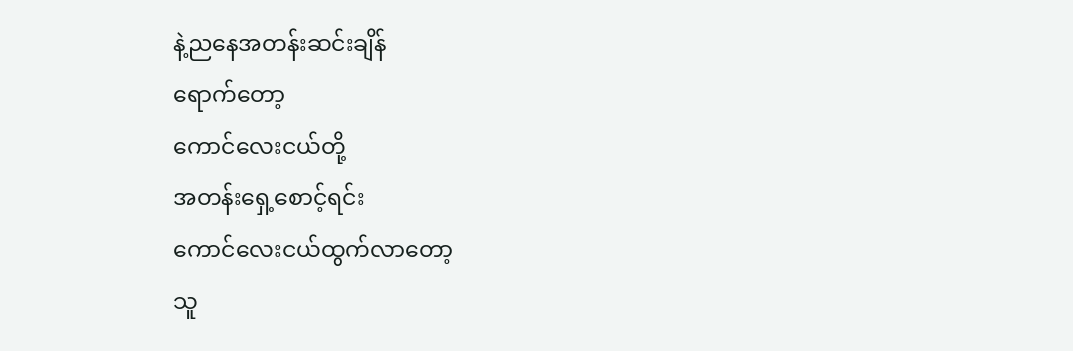နဲ့ညနေအတန်းဆင်းချိန်
ရောက်တော့
ကောင်လေးငယ်တို့
အတန်းရှေ့စောင့်ရင်း
ကောင်လေးငယ်ထွက်လာတော့
သူ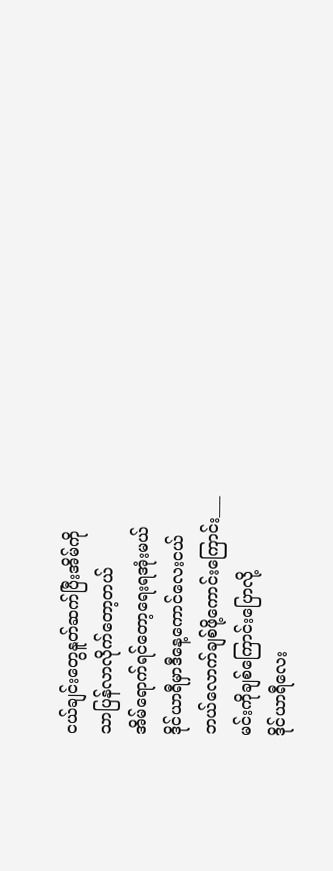ငယ်ချင်းတွေနူတ်ဆက်ပြီးအိမ်ကို
သာပြန်လာလိုက်တော့တယ်
အိမ်ရောက်ရင်တော့ရေးရအုံးမယ်
ဒိုင်ယာရီမှာဒီနေ့ကောင်လေးငယ်
ဘယ်လောက်ချစ်ဖို့ကောင်းကြောင်း___
မင်းကိုချစ်ကြောင်းပြောလို့
ဒိုင်ယာရီလေး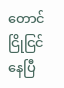တောင်
ငြိုငြင်နေပြီ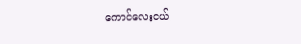ကောင်လေးငယ်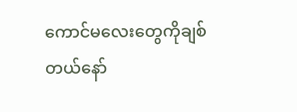ကောင်မလေးတွေကိုချစ်တယ်နော်